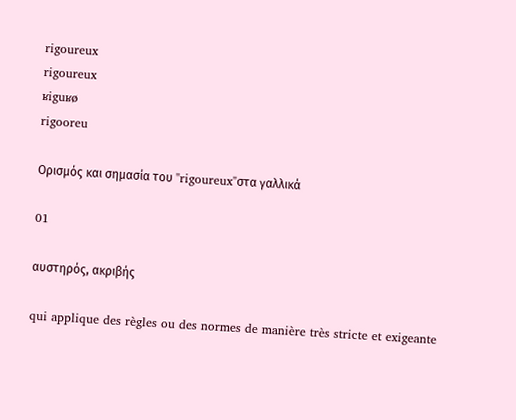rigoureux
rigoureux
ʁiguʁø
rigooreu

Ορισμός και σημασία του "rigoureux"στα γαλλικά

01

αυστηρός, ακριβής

qui applique des règles ou des normes de manière très stricte et exigeante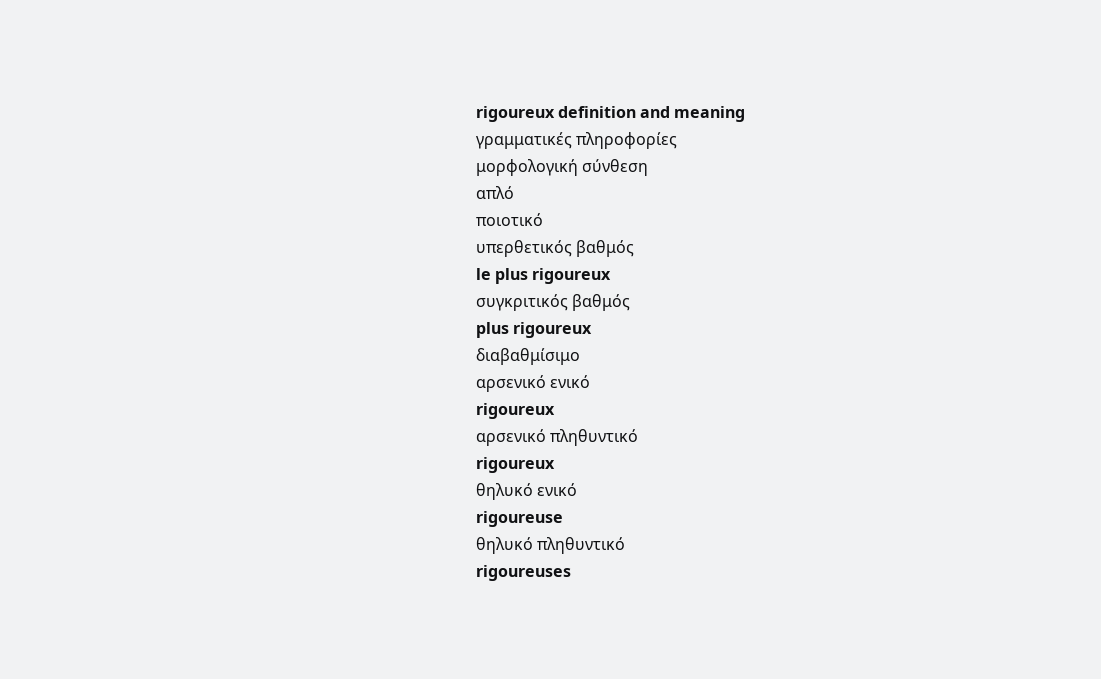rigoureux definition and meaning
γραμματικές πληροφορίες
μορφολογική σύνθεση
απλό
ποιοτικό
υπερθετικός βαθμός
le plus rigoureux
συγκριτικός βαθμός
plus rigoureux
διαβαθμίσιμο
αρσενικό ενικό
rigoureux
αρσενικό πληθυντικό
rigoureux
θηλυκό ενικό
rigoureuse
θηλυκό πληθυντικό
rigoureuses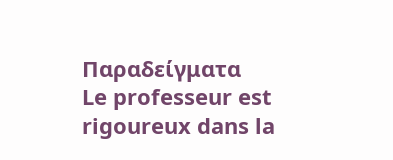Παραδείγματα
Le professeur est rigoureux dans la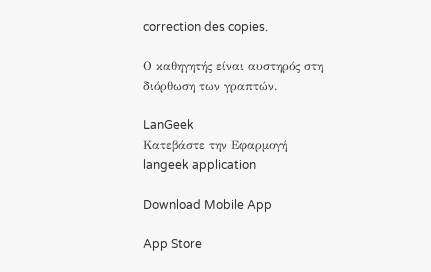correction des copies.

Ο καθηγητής είναι αυστηρός στη διόρθωση των γραπτών.

LanGeek
Κατεβάστε την Εφαρμογή
langeek application

Download Mobile App

App Store